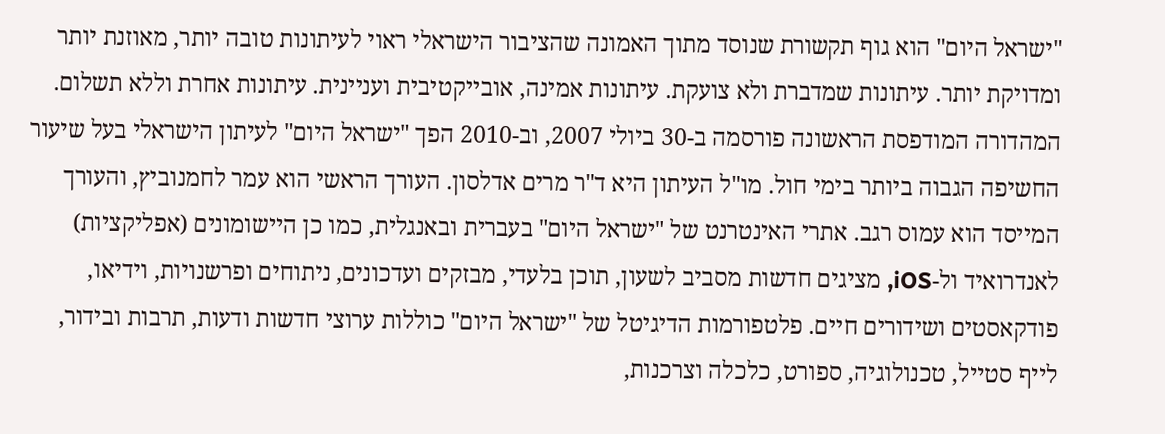"ישראל היום" הוא גוף תקשורת שנוסד מתוך האמונה שהציבור הישראלי ראוי לעיתונות טובה יותר, מאוזנת יותר ומדויקת יותר. עיתונות שמדברת ולא צועקת. עיתונות אמינה, אובייקטיבית ועניינית. עיתונות אחרת וללא תשלום. המהדורה המודפסת הראשונה פורסמה ב-30 ביולי 2007, וב-2010 הפך "ישראל היום" לעיתון הישראלי בעל שיעור החשיפה הגבוה ביותר בימי חול. מו"ל העיתון היא ד"ר מרים אדלסון. העורך הראשי הוא עמר לחמנוביץ, והעורך המייסד הוא עמוס רגב. אתרי האינטרנט של "ישראל היום" בעברית ובאנגלית, כמו כן היישומונים (אפליקציות) לאנדרואיד ול-iOS, מציגים חדשות מסביב לשעון, תוכן בלעדי, מבזקים ועדכונים, ניתוחים ופרשנויות, וידיאו, פודקאסטים ושידורים חיים. פלטפורמות הדיגיטל של "ישראל היום" כוללות ערוצי חדשות ודעות, תרבות ובידור, לייף סטייל, טכנולוגיה, ספורט, כלכלה וצרכנות,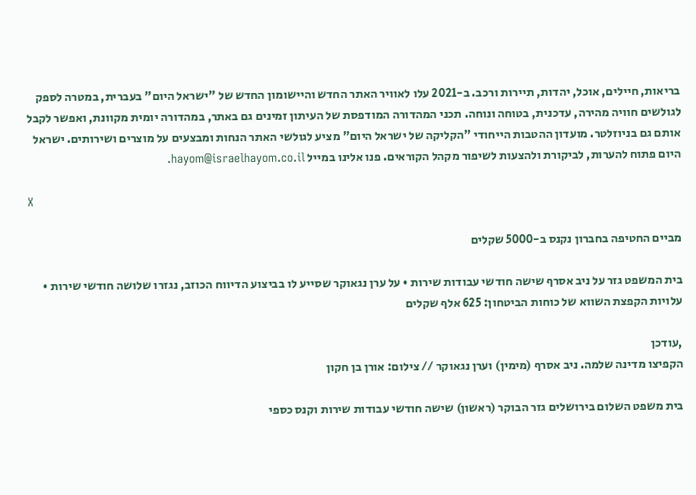בריאות, חיילים, אוכל, יהדות, תיירות ורכב. ב-2021 עלו לאוויר האתר החדש והיישומון החדש של "ישראל היום" בעברית, במטרה לספק לגולשים חוויה מהירה, עדכנית, בטוחה ונוחה. תכני המהדורה המודפסת של העיתון זמינים גם באתר, במהדורה יומית מקוונת, ואפשר לקבל אותם גם בניוזלטר. מועדון ההטבות הייחודי "הקליקה של ישראל היום" מציע לגולשי האתר הנחות ומבצעים על מוצרים ושירותים. ישראל היום פתוח להערות, לביקורת ולהצעות לשיפור מקהל הקוראים. פנו אלינו במייל hayom@israelhayom.co.il.

X

מביים החטיפה בחברון נקנס ב-5000 שקלים

בית המשפט גזר על ניב אסרף שישה חודשי עבודות שירות • על ערן נגאוקר שסייע לו בביצוע הדיווח הכוזב, נגזרו שלושה חודשי שירות • עלויות הקפצת השווא של כוחות הביטחון: 625 אלף שקלים

,עודכן
הקפיצו מדינה שלמה. ניב אסרף (מימין) וערן נגאוקר // צילום: אורן בן חקון

בית משפט השלום בירושלים גזר הבוקר (ראשון) שישה חודשי עבודות שירות וקנס כספי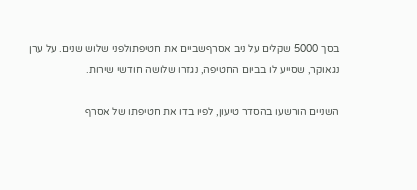בסך 5000 שקלים על ניב אסרףשביים את חטיפתולפני שלוש שנים. על ערן נגאוקר, שסייע לו בביום החטיפה, נגזרו שלושה חודשי שירות.

השניים הורשעו בהסדר טיעון, לפיו בדו את חטיפתו של אסרף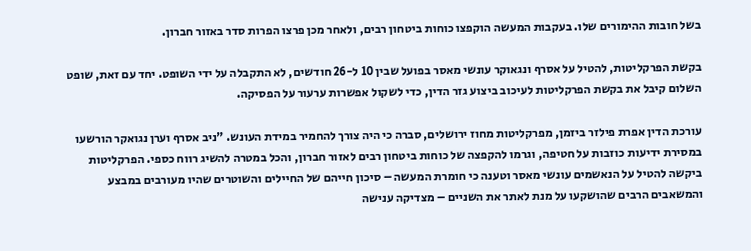בשל חובות ההימורים שלו. בעקבות המעשה הוקפצו כוחות ביטחון רבים, ולאחר מכן פרצו הפרות סדר באזור חברון.

בקשת הפרקליטות, להטיל על אסרף ונגאוקר עונשי מאסר בפועל שבין 10 ל-26 חודשים, לא התקבלה על ידי השופט. יחד עם זאת, שופט השלום קיבל את בקשת הפרקליטות לעיכוב ביצוע גזר הדין, כדי לשקול אפשרות ערעור על הפסיקה.

עורכת הדין אפרת פילזר ביזמן, מפרקליטות מחוז ירושלים, סברה כי היה צורך להחמיר במידת העונש. "ניב אסרף וערן נגואקר הורשעו במסירת ידיעות כוזבות על חטיפה, וגרמו להקפצה של כוחות ביטחון רבים לאזור חברון, והכל במטרה להשיג רווח כספי. הפרקליטות ביקשה להטיל על הנאשמים עונשי מאסר וטענה כי חומרת המעשה – סיכון חייהם של החיילים והשוטרים שהיו מעורבים במבצע והמשאבים הרבים שהושקעו על מנת לאתר את השניים – מצדיקה ענישה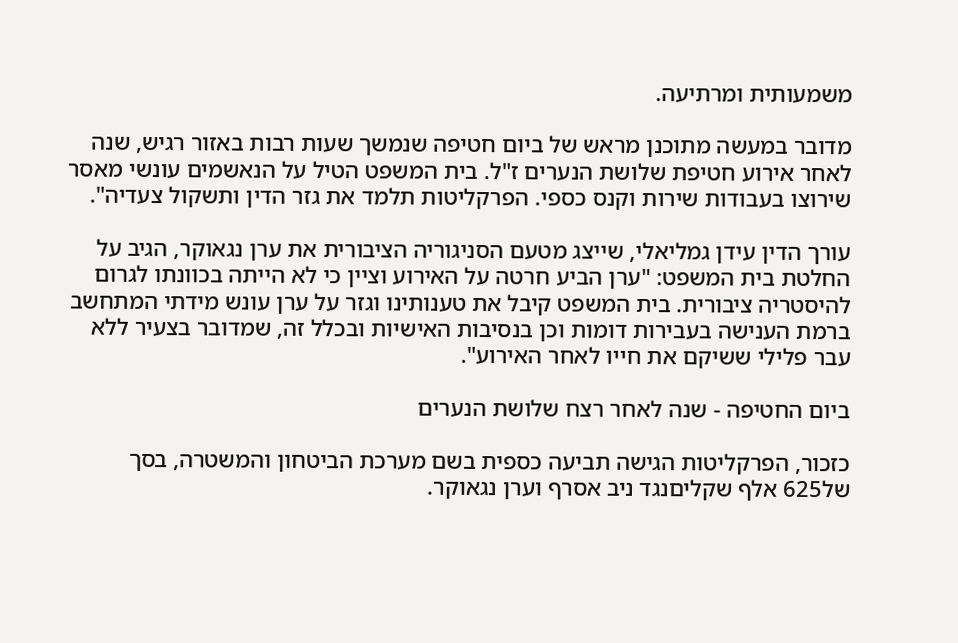משמעותית ומרתיעה.

מדובר במעשה מתוכנן מראש של ביום חטיפה שנמשך שעות רבות באזור רגיש, שנה לאחר אירוע חטיפת שלושת הנערים ז"ל. בית המשפט הטיל על הנאשמים עונשי מאסר שירוצו בעבודות שירות וקנס כספי. הפרקליטות תלמד את גזר הדין ותשקול צעדיה".

עורך הדין עידן גמליאלי, שייצג מטעם הסניגוריה הציבורית את ערן נגאוקר, הגיב על החלטת בית המשפט: "ערן הביע חרטה על האירוע וציין כי לא הייתה בכוונתו לגרום להיסטריה ציבורית. בית המשפט קיבל את טענותינו וגזר על ערן עונש מידתי המתחשב ברמת הענישה בעבירות דומות וכן בנסיבות האישיות ובכלל זה, שמדובר בצעיר ללא עבר פלילי ששיקם את חייו לאחר האירוע".

ביום החטיפה - שנה לאחר רצח שלושת הנערים

כזכור, הפרקליטות הגישה תביעה כספית בשם מערכת הביטחון והמשטרה, בסך של625 אלף שקליםנגד ניב אסרף וערן נגאוקר.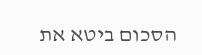הסכום ביטא את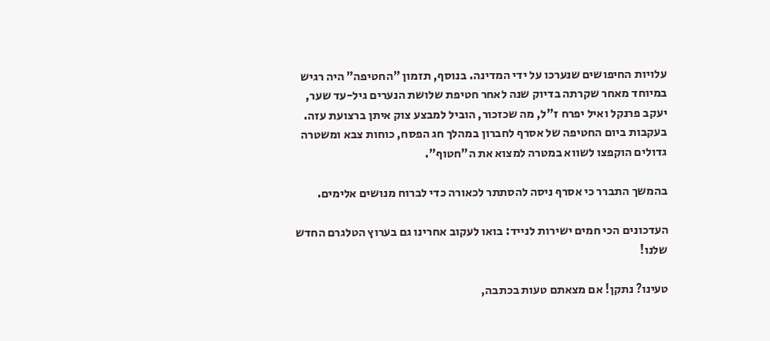עלויות החיפושים שנערכו על ידי המדינה. בנוסף, תזמון "החטיפה" היה רגיש במיוחד מאחר שקרתה בדיוק שנה לאחר חטיפת שלושת הנערים גיל-עד שער, יעקב פרנקל ואיל יפרח ז"ל, מה שכזכור, הוביל למבצע צוק איתן ברצועת עזה. בעקבות ביום החטיפה של אסרף לחברון במהלך חג הפסח, כוחות צבא ומשטרה גדולים הוקפצו לשווא במטרה למצוא את ה"חטוף".

בהמשך התברר כי אסרף ניסה להסתתר לכאורה כדי לברוח מנושים אלימים.

העדכונים הכי חמים ישירות לנייד: בואו לעקוב אחרינו גם בערוץ הטלגרם החדש שלנו!

טעינו? נתקן! אם מצאתם טעות בכתבה,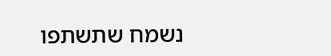נשמח שתשתפו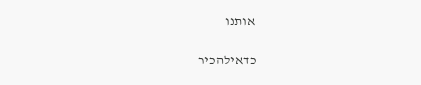אותנו

כדאילהכיר